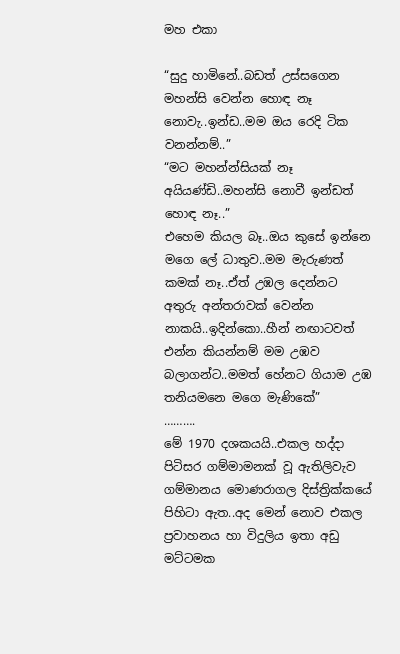මහ එකා

“සුදු හාමිනේ..බඩත් උස්සගෙන මහන්සි වෙන්න හොඳ නෑ නොවැ..ඉන්ඩ..මම ඔය රෙදි ටික වනන්නම්..”
“මට මහන්න්සියක් නෑ අයියණ්ඩි..මහන්සි නොවී ඉන්ඩත් හොඳ නෑ..”
එහෙම කියල බෑ..ඔය කුසේ ඉන්නෙ මගෙ ලේ ධාතුව..මම මැරුණත් කමක් නෑ..ඒත් උඹල දෙන්නට අතුරු අන්තරාවක් වෙන්න නාකයි..ඉදින්කො..හීන් නඟාටවත් එන්න කියන්නම් මම උඹව බලාගන්ට..මමත් හේනට ගියාම උඹ තනියමනෙ මගෙ මැණිකේ”
……….
මේ 1970 දශකයයි..එකල හද්දා පිටිසර ගම්මාමනක් වූ ඇතිලිවැව ගම්මානය මොණරාගල දිස්ත්‍රික්කයේ පිහිටා ඇත..අද මෙන් නොව එකල ප්‍රවාහනය හා විදුලිය ඉතා අඩු මට්ටමක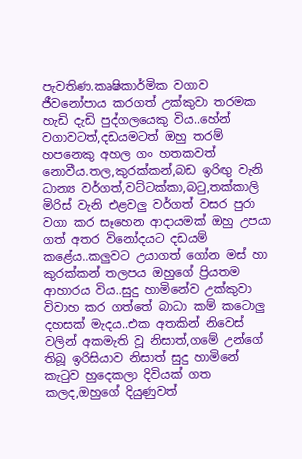පැවතිණ.කෘෂිකාර්මික වගාව ජීවනෝපාය කරගත් උක්කුවා තරමක හැඩි දැඩි පුද්ගලයෙකු විය..හේන් වගාවටත්,දඩයමටත් ඔහු තරම් හපනෙකු අහල ගං හතකවත් නොවීය.තල,කුරක්කන්,බඩ ඉරිඟු වැනි ධාන්‍ය වර්ගත්,වට්ටක්කා,බටු,තක්කාලි මිරිස් වැනි එළවලු වර්ගත් වසර පුරා වගා කර සෑහෙන ආදායමක් ඔහු උපයා ගත් අතර විනෝදයට දඩයම් කළේය..කලුවට උයාගත් ගෝන මස් හා කුරක්කන් තලපය ඔහුගේ ප්‍රියතම ආහාරය විය..සුදු හාමිනේව උක්කුවා විවාහ කර ගත්තේ බාධා කම් කටොලු දහසක් මැදය..එක අතකින් නිවෙස් වලින් අකමැති වූ නිසාත්,ගමේ උන්ගේ තිබූ ඉරිසියාව නිසාත් සුදු හාමිනේ කැටුව හුදෙකලා දිවියක් ගත කලද,ඔහුගේ දියුණුවත්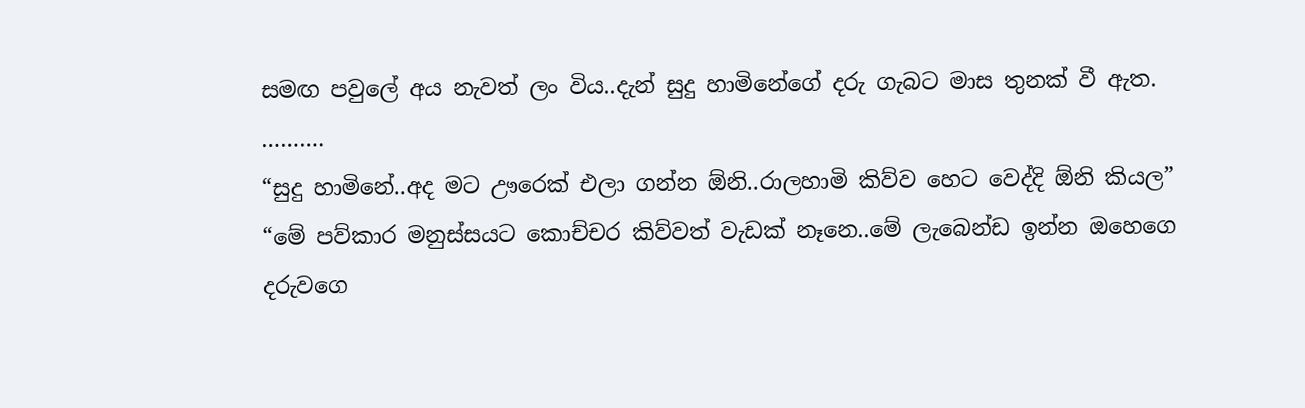සමඟ පවුලේ අය නැවත් ලං විය..දැන් සුදු හාමිනේගේ දරු ගැබට මාස තුනක් වී ඇත.
……….
“සුදු හාමිනේ..අද මට ඌරෙක් එලා ගන්න ඕනි..රාලහාමි කිව්ව හෙට වෙද්දි ඕනි කියල”
“මේ පව්කාර මනුස්සයට කොච්චර කිව්වත් වැඩක් නෑනෙ..මේ ලැබෙන්ඩ ඉන්න ඔහෙගෙ දරුවගෙ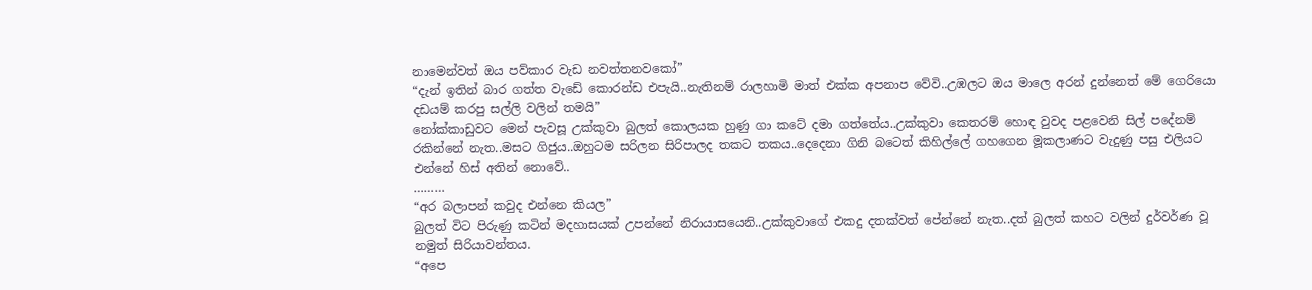නාමෙන්වත් ඔය පව්කාර වැඩ නවත්තනවකෝ”
“දැන් ඉතින් බාර ගත්ත වැඩේ කොරන්ඩ එපැයි..නැතිනම් රාලහාමි මාත් එක්ක අපනාප වේවි..උඹලට ඔය මාලෙ අරන් දුන්නෙත් මේ ගෙරියො දඩයම් කරපු සල්ලි වලින් තමයි”
නෝක්කාඩුවට මෙන් පැවසූ උක්කුවා බුලත් කොලයක හුණු ගා කටේ දමා ගත්තේය..උක්කුවා කෙතරම් හොඳ වුවද පළවෙනි සිල් පදේනම් රකින්නේ නැත..මසට ගිජුය..ඔහුටම සරිලන සිරිපාලද තකට තකය..දෙදෙනා ගිනි බටෙත් කිහිල්ලේ ගහගෙන මූකලාණට වැදුණු පසු එලියට එන්නේ හිස් අතින් නොවේ..
………
“අර බලාපන් කවුද එන්නෙ කියල”
බුලත් විට පිරුණු කටින් මදහාසයක් උපන්නේ නිරායාසයෙනි..උක්කුවාගේ එකදු දතක්වත් පේන්නේ නැත..දත් බුලත් කහට වලින් දුර්වර්ණ වූ නමුත් සිරියාවන්තය.
“අපෙ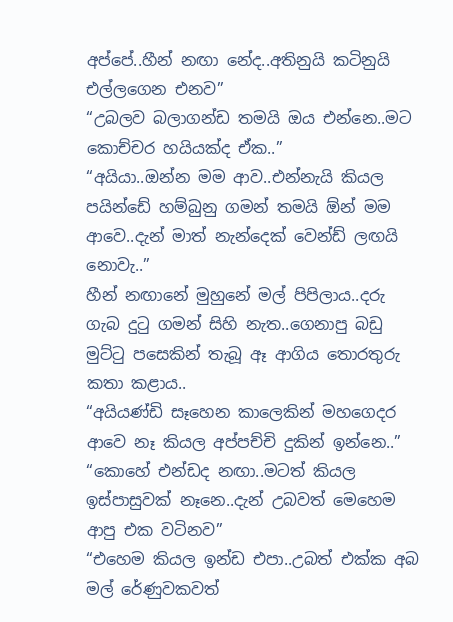අප්පේ..හීන් නඟා නේද..අතිනුයි කටිනුයි එල්ලගෙන එනව”
“උබලව බලාගන්ඩ තමයි ඔය එන්නෙ..මට කොච්චර හයියක්ද ඒක..”
“අයියා..ඔන්න මම ආව..එන්නැයි කියල පයින්ඩේ හම්බුනු ගමන් තමයි ඕන් මම ආවෙ..දැන් මාත් නැන්දෙක් වෙන්ඩ් ලඟයි නොවැ..”
හීන් නඟානේ මුහුනේ මල් පිපිලාය..දරු ගැබ දුටු ගමන් සිහි නැත..ගෙනාපු බඩු මුට්ටු පසෙකින් තැබූ ඈ ආගිය තොරතුරු කතා කළාය..
“අයියණ්ඩි සෑහෙන කාලෙකින් මහගෙදර ආවෙ නෑ කියල අප්පච්චි දුකින් ඉන්නෙ..”
“කොහේ එන්ඩද නඟා..මටත් කියල ඉස්පාසුවක් නෑනෙ..දැන් උබවත් මෙහෙම ආපු එක වටිනව”
“එහෙම කියල ඉන්ඩ එපා..උබත් එක්ක අබ මල් රේණුවකවත්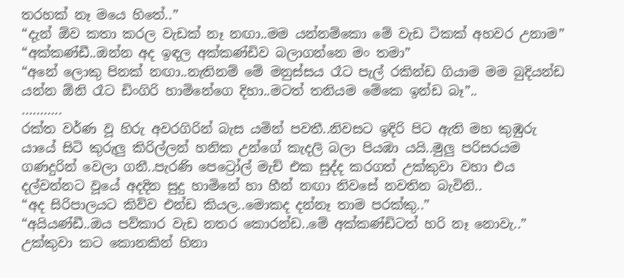තරහක් නෑ මයෙ හිතේ..”
“දැන් ඕව කතා කරල වැඩක් නෑ නඟා..මම යන්නම්කො මේ වැඩ ටිකක් අහවර උනාම”
“අක්කණ්ඩී..ඔන්න අද ඉඳල අක්කණ්ඩිව බලාගන්නෙ මං තමා”
“අනේ ලොකු පිනක් නඟා..නැතිනම් මේ මනුස්සය රෑට පැල් රකින්ඩ ගියාම මම බුදියන්ඩ යන්න ඕනි රෑට ඩිංගිරි හාමිනේගෙ දිහා..මටත් තනියම මේකෙ ඉන්ඩ බෑ”..
………..
රක්ත වර්ණ වූ හිරු අවරගිරින් බැස යමින් පවතී..නිවසට ඉදිරි පිට ඇති මහ කුඹුරු යායේ සිටි කුරුලු කිරිල්ලන් හනික උන්ගේ කැදලි බලා පියඹා යයි..මුලු පරිසරයම ගණදුරින් වෙලා ගනී..පැරණි පෙට්‍රෝල් මැච් එක සුද්ද කරගත් උක්කුවා වහා එය දල්වන්නට වූයේ අදදින සුදු හාමිනේ හා හීන් නඟා නිවසේ නවතින බැවිනි..
“අද සිරිපාලයට කිව්ව එන්ඩ කියල..මොකද දන්නෑ තාම පරක්කු..”
“අයියණ්ඩී..ඔය පව්කාර වැඩ නතර කොරන්ඩ..මේ අක්කණ්ඩිටත් හරි නෑ නොවැ..”
උක්කුවා කට කොනකින් හිනා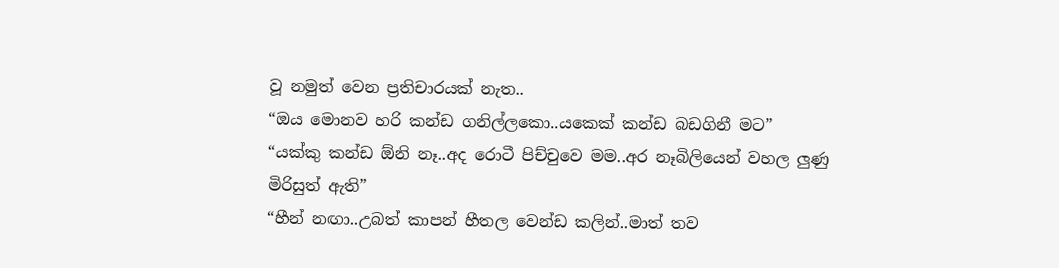වූ නමුත් වෙන ප්‍රතිචාරයක් නැත..
“ඔය මොනව හරි කන්ඩ ගනිල්ලකො..යකෙක් කන්ඩ බඩගිනී මට”
“යක්කු කන්ඩ ඕනි නෑ..අද රොටී පිච්චුවෙ මම..අර නෑබිලියෙන් වහල ලුණු මිරිසුත් ඇති”
“හීන් නඟා..උබත් කාපන් හීතල වෙන්ඩ කලින්..මාත් තව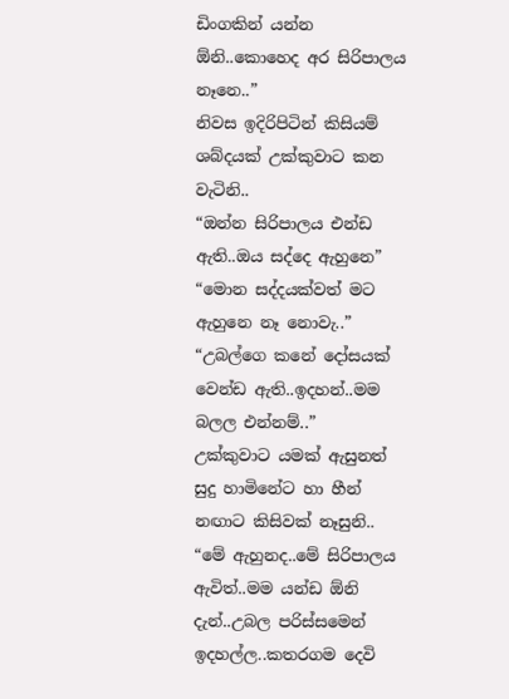ඩිංගකින් යන්න ඕනි..කොහෙද අර සිරිපාලය නෑනෙ..”
නිවස ඉදිරිපිටින් කිසියම් ශබ්දයක් උක්කුවාට කන වැටිනි..
“ඔන්න සිරිපාලය එන්ඩ ඇති..ඔය සද්දෙ ඇහුනෙ”
“මොන සද්දයක්වත් මට ඇහුනෙ නෑ නොවැ..”
“උබල්ගෙ කනේ දෝසයක් වෙන්ඩ ඇති..ඉදහන්..මම බලල එන්නම්..”
උක්කුවාට යමක් ඇසුනත් සුදු හාමිනේට හා හීන් නඟාට කිසිවක් නෑසුනි..
“මේ ඇහුනද..මේ සිරිපාලය ඇවිත්..මම යන්ඩ ඕනි දැන්..උබල පරිස්සමෙන් ඉදහල්ල..කතරගම දෙවි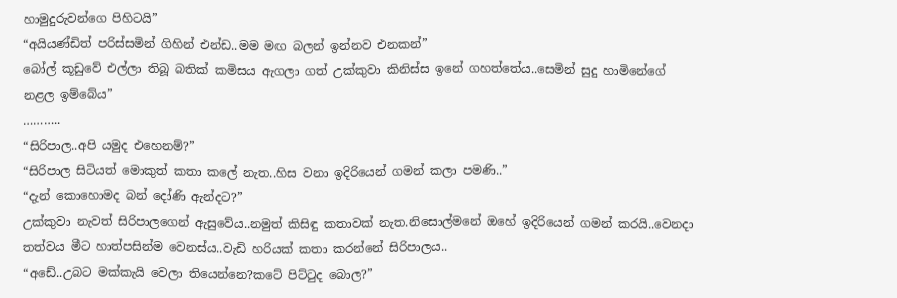හාමුදුරුවන්ගෙ පිහිටයි”
“අයියණ්ඩිත් පරිස්සමින් ගිහින් එන්ඩ..මම මඟ බලන් ඉන්නව එනකන්”
බෝල් කූඩුවේ එල්ලා තිබූ බතික් කමිසය ඇගලා ගත් උක්කුවා කිනිස්ස ඉනේ ගහත්තේය..සෙමින් සුදු හාමිනේගේ නළල ඉම්බේය”
………..
“සිරිපාල..අපි යමුද එහෙනම්?”
“සිරිපාල සිටියත් මොකුත් කතා කලේ නැත..හිස වනා ඉදිරියෙන් ගමන් කලා පමණි..”
“දැන් කොහොමද බන් දෝණි ඇන්දට?”
උක්කුවා නැවත් සිරිපාලගෙන් ඇසුවේය..නමුත් කිසිඳු කතාවක් නැත.නිසොල්මනේ ඔහේ ඉදිරියෙන් ගමන් කරයි..වෙනදා තත්වය මීට හාත්පසින්ම වෙනස්ය..වැඩි හරියක් කතා කරන්නේ සිරිපාලය..
“අඩේ..උබට මක්කැයි වෙලා තියෙන්නෙ?කටේ පිට්ටුද බොල?”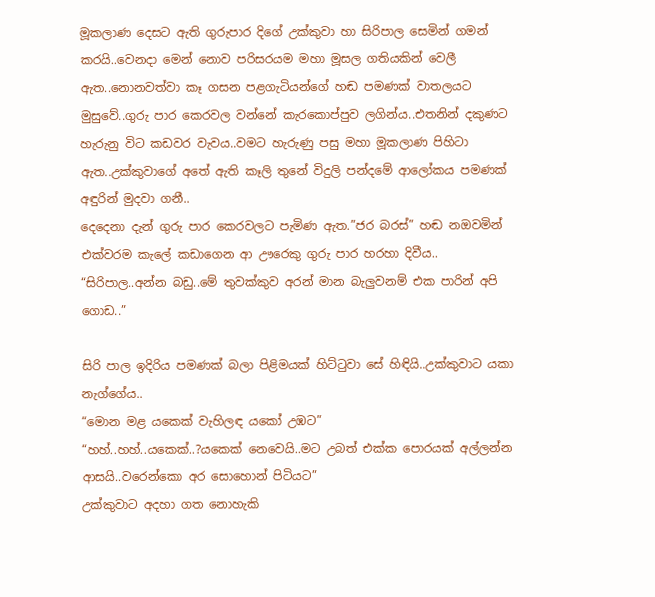මූකලාණ දෙසට ඇති ගුරුපාර දිගේ උක්කුවා හා සිරිපාල සෙමින් ගමන් කරයි..වෙනදා මෙන් නොව පරිසරයම මහා මූසල ගතියකින් වෙලී ඇත..නොනවත්වා කෑ ගසන පළගැටියන්ගේ හඬ පමණක් වාතලයට මුසුවේ..ගුරු පාර කෙරවල වන්නේ කැරකොප්පුව ලගින්ය..එතනින් දකුණට හැරුනු විට කඩවර වැවය..වමට හැරුණු පසු මහා මූකලාණ පිහිටා ඇත..උක්කුවාගේ අතේ ඇති කෑලි තුනේ විදුලි පන්දමේ ආලෝකය පමණක් අඳුරින් මුදවා ගනී..
දෙදෙනා දැන් ගුරු පාර කෙරවලට පැමිණ ඇත.”ජර බරස්” හඬ නඔවමින් එක්වරම කැලේ කඩාගෙන ආ ඌරෙකු ගුරු පාර හරහා දිවීය..
“සිරිපාල..අන්න බඩු..මේ තුවක්කුව අරන් මාන බැලුවනම් එක පාරින් අපි ගොඩ..”

සිරි පාල ඉදිරිය පමණක් බලා පිළිමයක් හිට්ටුවා සේ හිඳියි..උක්කුවාට යකා නැග්ගේය..
“මොන මළ යකෙක් වැහිලඳ යකෝ උඹට”
“හහ්..හහ්..යකෙක්..?යකෙක් නෙවෙයි..මට උබත් එක්ක පොරයක් අල්ලන්න ආසයි..වරෙන්කො අර සොහොන් පිටියට”
උක්කුවාට අදහා ගත නොහැකි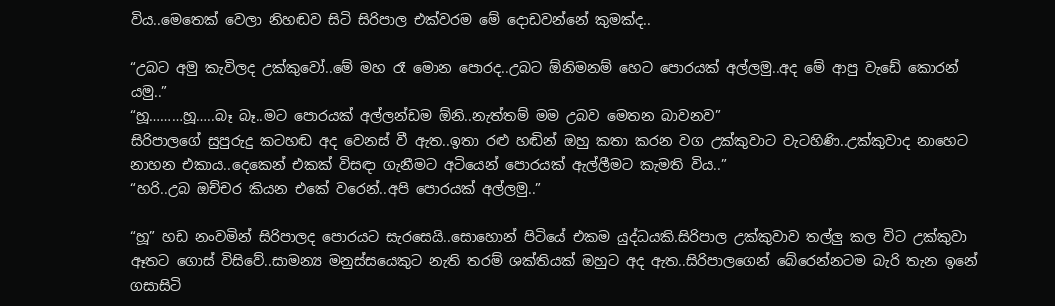විය..මෙතෙක් වෙලා නිහඬව සිටි සිරිපාල එක්වරම මේ දොඩවන්නේ කුමක්ද..

“උබට අමු කැවිලද උක්කුවෝ..මේ මහ රෑ මොන පොරද..උබට ඕනිමනම් හෙට පොරයක් අල්ලමු..අද මේ ආපු වැඩේ කොරන් යමු..”
“හූ………හූ…..බෑ බෑ..මට පොරයක් අල්ලන්ඩම ඕනි..නැත්තම් මම උබව මෙතන බාවනව”
සිරිපාලගේ සුපුරුදු කටහඬ අද වෙනස් වී ඇත..ඉතා රළු හඬින් ඔහු කතා කරන වග උක්කුවාට වැටහිණි..උක්කුවාද නාහෙට නාහන එකාය..දෙකෙන් එකක් විසඳා ගැනීමට අටියෙන් පොරයක් ඇල්ලීමට කැමති විය..”
“හරි..උබ ඔච්චර කියන එකේ වරෙන්..අපි පොරයක් අල්ලමු..”

“හූ” හඩ නංවමින් සිරිපාලද පොරයට සැරසෙයි..සොහොන් පිටියේ එකම යුද්ධයකි.සිරිපාල උක්කුවාව තල්ලු කල විට උක්කුවා ඈතට ගොස් විසිවේ..සාමන්‍ය මනුස්සයෙකුට නැති තරම් ශක්තියක් ඔහුට අද ඇත..සිරිපාලගෙන් බේරෙන්නටම බැරි තැන ඉනේ ගසාසිටි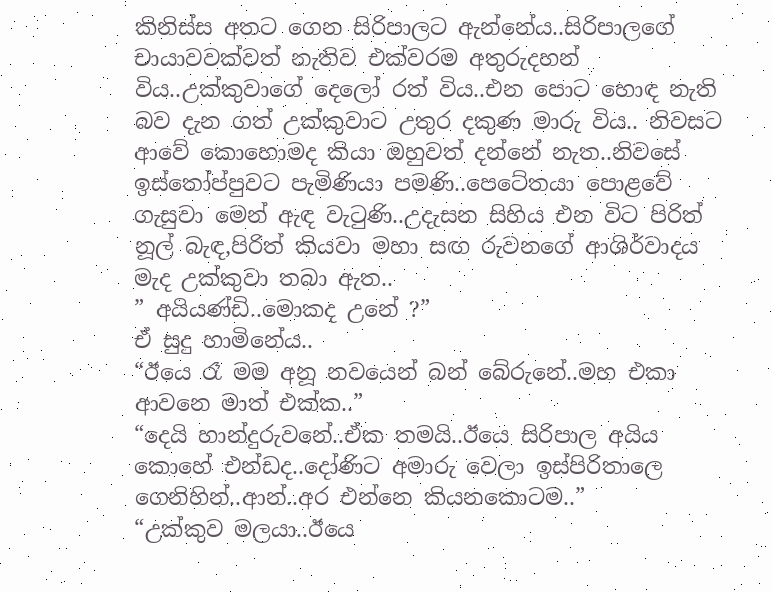කිනිස්ස අතට ගෙන සිරිපාලට ඇන්නේය..සිරිපාලගේ චායාවවක්වත් නැතිව එක්වරම අතුරුදහන් විය..උක්කුවාගේ දෙලෝ රත් විය..එන පොට හොඳ නැති බව දැන ගත් උක්කුවාට උතුර දකුණ මාරු විය.. නිවසට ආවේ කොහොමද කියා ඔහුවත් දන්නේ නැත..නිවසේ ඉස්තෝප්පුවට පැමිණියා පමණි..පෙටේතයා පොළවේ ගැසුවා මෙන් ඇඳ වැටුණි..උදැසන සිහිය එන විට පිරිත් නූල් බැඳ,පිරිත් කියවා මහා සඟ රුවනගේ ආශිර්වාදය මැද උක්කුවා තබා ඇත..
” අයියණ්ඩි..මොකද උනේ ?”
ඒ සුදු හාමිනේය..
“ඊයෙ රෑ මම අනූ නවයෙන් බන් බේරුනේ..මහ එකා ආවනෙ මාත් එක්ක..”
“දෙයි හාන්දුරුවනේ..ඒක තමයි..ඊයෙ සිරිපාල අයිය කොහේ එන්ඩද..දෝණිට අමාරු වෙලා ඉස්පිරිතාලෙ ගෙනිහින්..ආන්..අර එන්නෙ කියනකොටම..”
“උක්කුව මලයා..ඊයෙ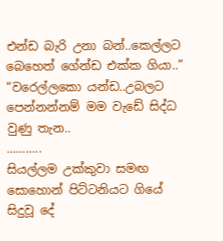එන්ඩ බැරි උනා බන්..කෙල්ලට බෙහෙත් ගේන්ඩ එක්ක ගියා..”
“වරෙල්ලකො යන්ඩ..උබලට පෙන්නන්නම් මම වැඩේ සිද්ධ වුණු තැන..
………..
සියල්ලම උක්කුවා සමඟ සොහොන් පිට්ටනියට ගියේ සිදුවූ දේ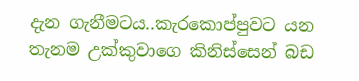දැන ගැනීමටය..කැරකොප්පුවට යන තැනම උක්කුවාගෙ කිනිස්සෙන් බඩ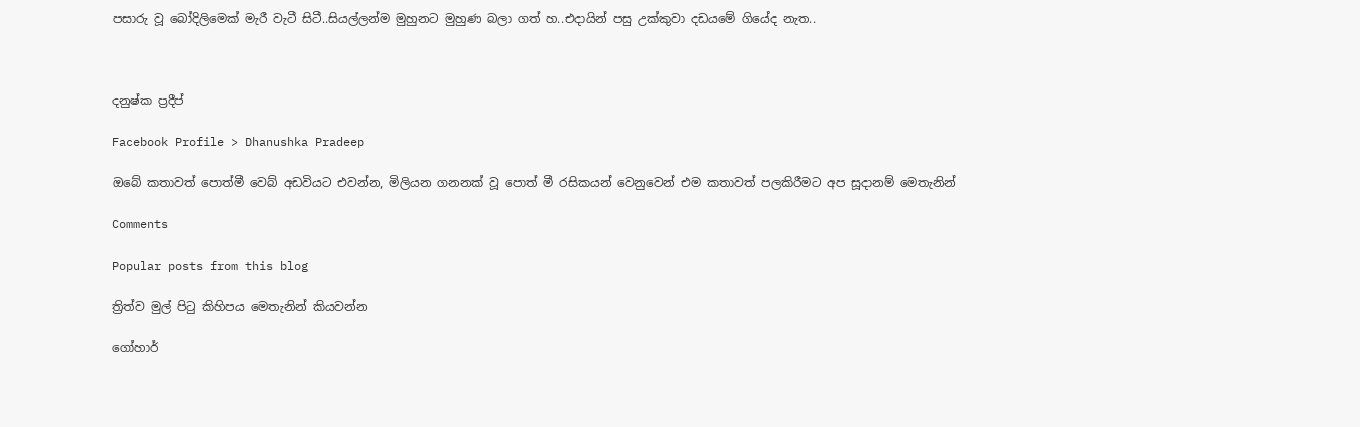පසාරු වූ බෝදිලිමෙක් මැරී වැටී සිටී..සියල්ලන්ම මුහුනට මුහුණ බලා ගත් හ..එදායින් පසු උක්කුවා දඩයමේ ගියේද නැත..



දනුෂ්ක ප්‍රදීප්

Facebook Profile > Dhanushka Pradeep

ඔබේ කතාවත් පොත්මී වෙබ් අඩවියට එවන්න, මිලියන ගනනක් වූ පොත් මී රසිකයන් වෙනුවෙන් එම කතාවත් පලකිරීමට අප සූදානම් මෙතැනින්

Comments

Popular posts from this blog

ත්‍රිත්ව මුල් පිටු කිහිපය මෙතැනින් කියවන්න

ගෝහාර්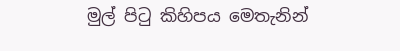මුල් පිටු කිහිපය මෙතැනින්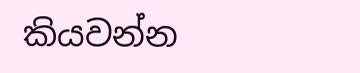කියවන්න